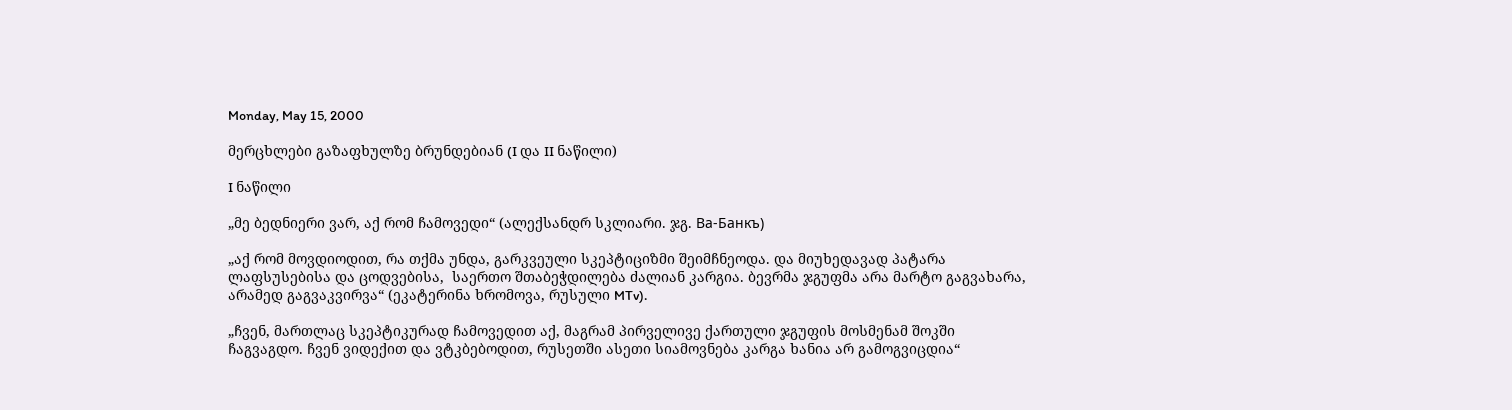Monday, May 15, 2000

მერცხლები გაზაფხულზე ბრუნდებიან (I და II ნაწილი)

I ნაწილი

„მე ბედნიერი ვარ, აქ რომ ჩამოვედი“ (ალექსანდრ სკლიარი. ჯგ. Ва-Банкъ)

„აქ რომ მოვდიოდით, რა თქმა უნდა, გარკვეული სკეპტიციზმი შეიმჩნეოდა. და მიუხედავად პატარა ლაფსუსებისა და ცოდვებისა,  საერთო შთაბეჭდილება ძალიან კარგია. ბევრმა ჯგუფმა არა მარტო გაგვახარა, არამედ გაგვაკვირვა“ (ეკატერინა ხრომოვა, რუსული MTv).

„ჩვენ, მართლაც სკეპტიკურად ჩამოვედით აქ, მაგრამ პირველივე ქართული ჯგუფის მოსმენამ შოკში ჩაგვაგდო. ჩვენ ვიდექით და ვტკბებოდით, რუსეთში ასეთი სიამოვნება კარგა ხანია არ გამოგვიცდია“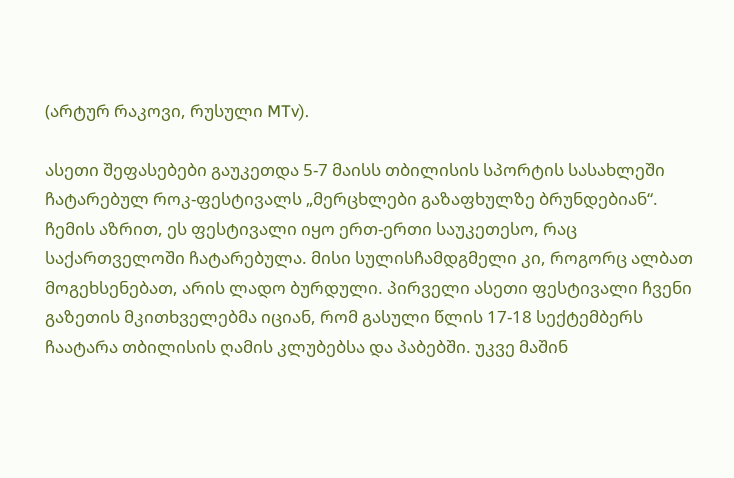(არტურ რაკოვი, რუსული MTv).

ასეთი შეფასებები გაუკეთდა 5-7 მაისს თბილისის სპორტის სასახლეში ჩატარებულ როკ-ფესტივალს „მერცხლები გაზაფხულზე ბრუნდებიან“. ჩემის აზრით, ეს ფესტივალი იყო ერთ-ერთი საუკეთესო, რაც საქართველოში ჩატარებულა. მისი სულისჩამდგმელი კი, როგორც ალბათ მოგეხსენებათ, არის ლადო ბურდული. პირველი ასეთი ფესტივალი ჩვენი გაზეთის მკითხველებმა იციან, რომ გასული წლის 17-18 სექტემბერს ჩაატარა თბილისის ღამის კლუბებსა და პაბებში. უკვე მაშინ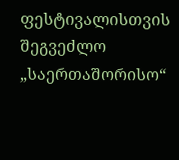ფესტივალისთვის შეგვეძლო „საერთაშორისო“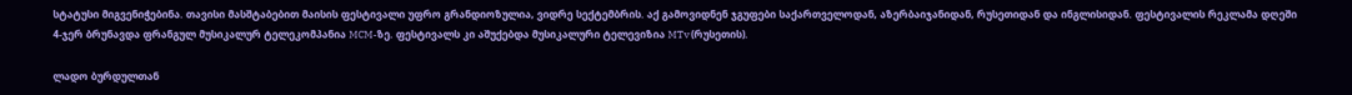სტატუსი მიგვენიჭებინა. თავისი მასშტაბებით მაისის ფესტივალი უფრო გრანდიოზულია, ვიდრე სექტემბრის. აქ გამოვიდნენ ჯგუფები საქართველოდან, აზერბაიჯანიდან, რუსეთიდან და ინგლისიდან. ფესტივალის რეკლამა დღეში 4-ჯერ ბრუნავდა ფრანგულ მუსიკალურ ტელეკომპანია MCM-ზე. ფესტივალს კი აშუქებდა მუსიკალური ტელევიზია MTv (რუსეთის).

ლადო ბურდულთან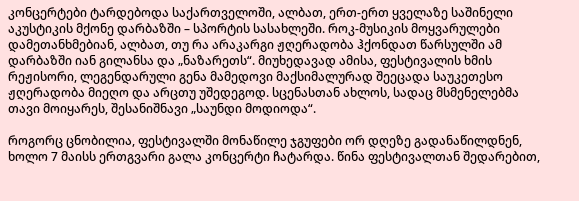კონცერტები ტარდებოდა საქართველოში, ალბათ, ერთ-ერთ ყველაზე საშინელი აკუსტიკის მქონე დარბაზში – სპორტის სასახლეში. როკ-მუსიკის მოყვარულები დამეთანხმებიან, ალბათ, თუ რა არაკარგი ჟღერადობა ჰქონდათ წარსულში ამ დარბაზში იან გილანსა და „ნაზარეთს“. მიუხედავად ამისა, ფესტივალის ხმის რეჟისორი, ლეგენდარული გენა მამედოვი მაქსიმალურად შეეცადა საუკეთესო ჟღერადობა მიეღო და არცთუ უშედეგოდ. სცენასთან ახლოს, სადაც მსმენელებმა თავი მოიყარეს, შესანიშნავი „საუნდი მოდიოდა“.

როგორც ცნობილია, ფესტივალში მონაწილე ჯგუფები ორ დღეზე გადანაწილდნენ, ხოლო 7 მაისს ერთგვარი გალა კონცერტი ჩატარდა. წინა ფესტივალთან შედარებით,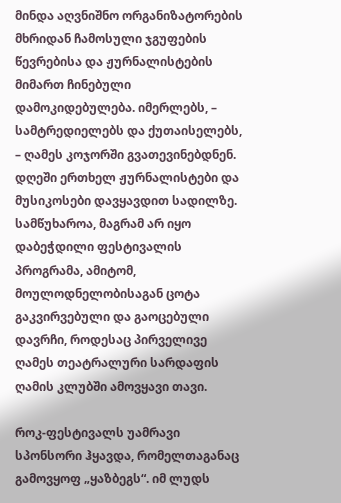მინდა აღვნიშნო ორგანიზატორების მხრიდან ჩამოსული ჯგუფების წევრებისა და ჟურნალისტების მიმართ ჩინებული დამოკიდებულება. იმერლებს, – სამტრედიელებს და ქუთაისელებს, – ღამეს კოჯორში გვათევინებდნენ. დღეში ერთხელ ჟურნალისტები და მუსიკოსები დავყავდით სადილზე. სამწუხაროა, მაგრამ არ იყო დაბეჭდილი ფესტივალის პროგრამა, ამიტომ, მოულოდნელობისაგან ცოტა გაკვირვებული და გაოცებული დავრჩი, როდესაც პირველივე ღამეს თეატრალური სარდაფის ღამის კლუბში ამოვყავი თავი.

როკ-ფესტივალს უამრავი სპონსორი ჰყავდა, რომელთაგანაც გამოვყოფ „ყაზბეგს“. იმ ლუდს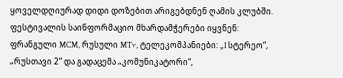ყოველდღიურად დიდი დოზებით არიგებდნენ ღამის კლუბში. ფესტივალის საინფორმაციო მხარდამჭერები იყვნენ: ფრანგული MCM, რუსული MTv, ტელეკომპანიები: „I სტერეო“, „რუსთავი 2“ და გადაცემა „კომუნიკატორი“,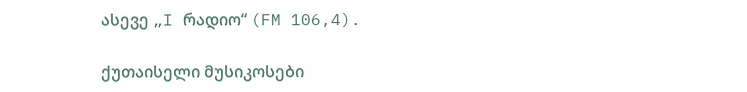ასევე „I რადიო“ (FM 106,4).

ქუთაისელი მუსიკოსები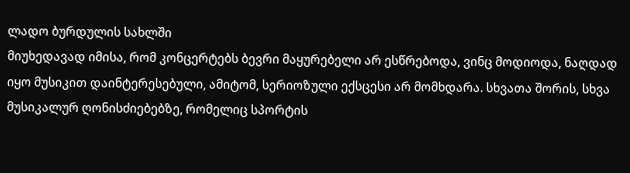ლადო ბურდულის სახლში
მიუხედავად იმისა, რომ კონცერტებს ბევრი მაყურებელი არ ესწრებოდა, ვინც მოდიოდა, ნაღდად იყო მუსიკით დაინტერესებული, ამიტომ, სერიოზული ექსცესი არ მომხდარა. სხვათა შორის, სხვა მუსიკალურ ღონისძიებებზე, რომელიც სპორტის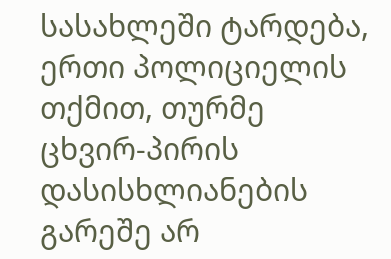სასახლეში ტარდება, ერთი პოლიციელის თქმით, თურმე ცხვირ-პირის დასისხლიანების გარეშე არ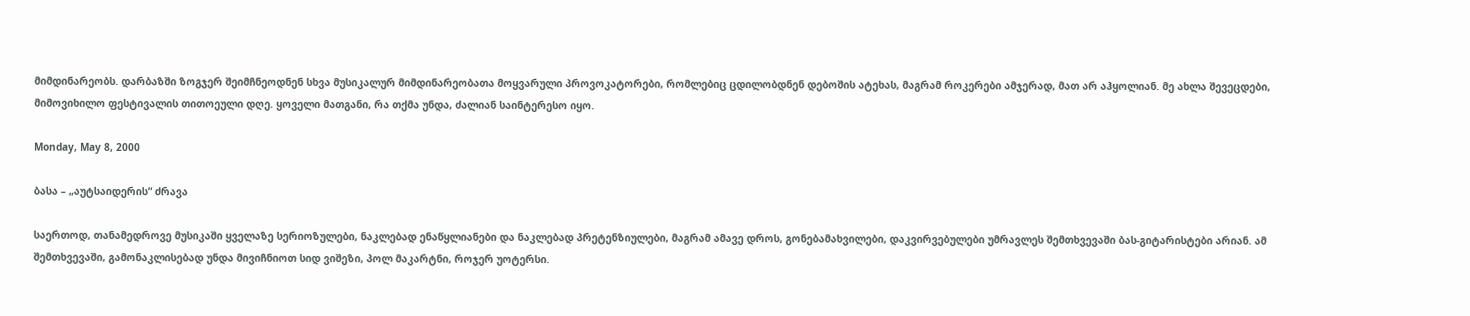მიმდინარეობს. დარბაზში ზოგჯერ შეიმჩნეოდნენ სხვა მუსიკალურ მიმდინარეობათა მოყვარული პროვოკატორები, რომლებიც ცდილობდნენ დებოშის ატეხას, მაგრამ როკერები ამჯერად, მათ არ აჰყოლიან. მე ახლა შევეცდები, მიმოვიხილო ფესტივალის თითოეული დღე. ყოველი მათგანი, რა თქმა უნდა, ძალიან საინტერესო იყო.

Monday, May 8, 2000

ბასა – „აუტსაიდერის“ ძრავა

საერთოდ, თანამედროვე მუსიკაში ყველაზე სერიოზულები, ნაკლებად ენაწყლიანები და ნაკლებად პრეტენზიულები, მაგრამ ამავე დროს, გონებამახვილები, დაკვირვებულები უმრავლეს შემთხვევაში ბას-გიტარისტები არიან. ამ შემთხვევაში, გამონაკლისებად უნდა მივიჩნიოთ სიდ ვიშეზი, პოლ მაკარტნი, როჯერ უოტერსი.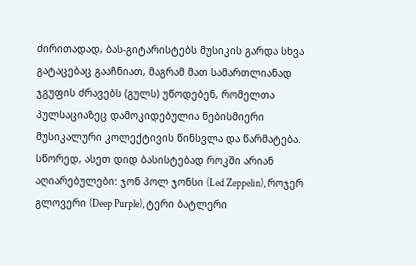ძირითადად, ბას-გიტარისტებს მუსიკის გარდა სხვა გატაცებაც გააჩნიათ, მაგრამ მათ სამართლიანად ჯგუფის ძრავებს (გულს) უწოდებენ, რომელთა პულსაციაზეც დამოკიდებულია ნებისმიერი მუსიკალური კოლექტივის წინსვლა და წარმატება. სწორედ, ასეთ დიდ ბასისტებად როკში არიან აღიარებულები: ჯონ პოლ ჯონსი (Led Zeppelin), როჯერ გლოვერი (Deep Purple), ტერი ბატლერი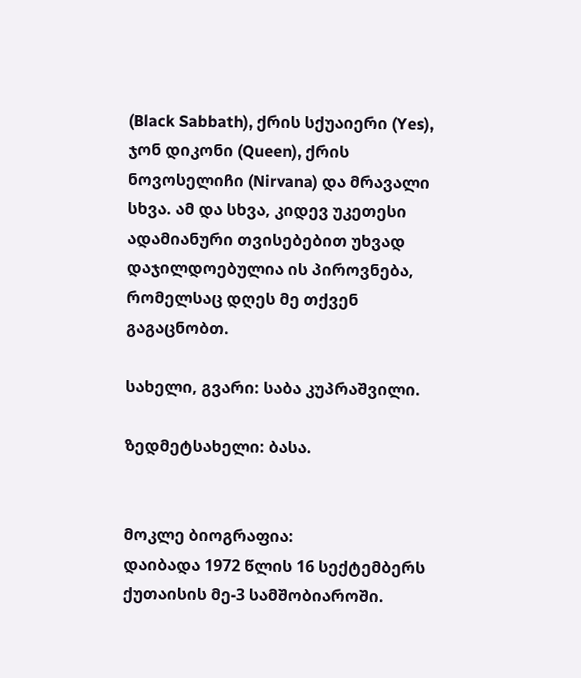(Black Sabbath), ქრის სქუაიერი (Yes), ჯონ დიკონი (Queen), ქრის ნოვოსელიჩი (Nirvana) და მრავალი სხვა. ამ და სხვა, კიდევ უკეთესი ადამიანური თვისებებით უხვად დაჯილდოებულია ის პიროვნება, რომელსაც დღეს მე თქვენ გაგაცნობთ.

სახელი, გვარი: საბა კუპრაშვილი.

ზედმეტსახელი: ბასა.


მოკლე ბიოგრაფია:
დაიბადა 1972 წლის 16 სექტემბერს ქუთაისის მე-3 სამშობიაროში.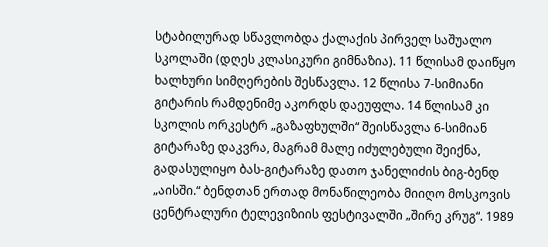სტაბილურად სწავლობდა ქალაქის პირველ საშუალო სკოლაში (დღეს კლასიკური გიმნაზია). 11 წლისამ დაიწყო ხალხური სიმღერების შესწავლა. 12 წლისა 7-სიმიანი გიტარის რამდენიმე აკორდს დაეუფლა. 14 წლისამ კი სკოლის ორკესტრ „გაზაფხულში“ შეისწავლა 6-სიმიან გიტარაზე დაკვრა, მაგრამ მალე იძულებული შეიქნა, გადასულიყო ბას-გიტარაზე დათო ჯანელიძის ბიგ-ბენდ „აისში.“ ბენდთან ერთად მონაწილეობა მიიღო მოსკოვის ცენტრალური ტელევიზიის ფესტივალში „შირე კრუგ“. 1989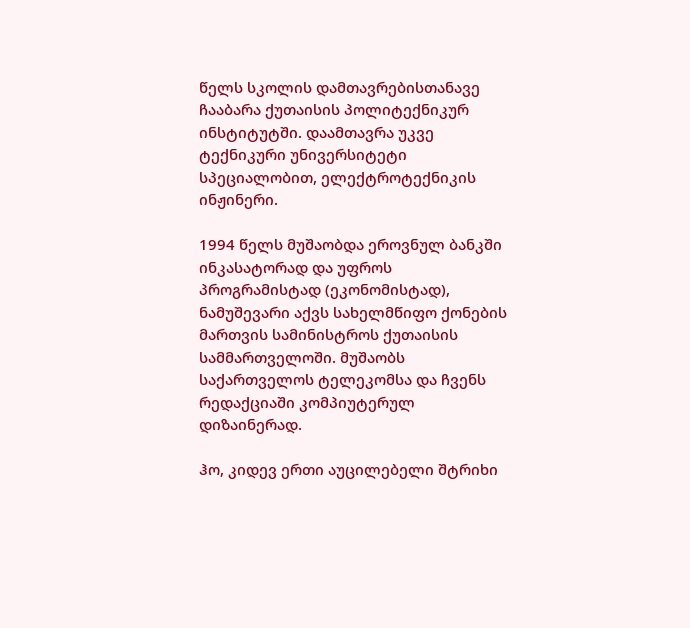წელს სკოლის დამთავრებისთანავე ჩააბარა ქუთაისის პოლიტექნიკურ ინსტიტუტში. დაამთავრა უკვე ტექნიკური უნივერსიტეტი სპეციალობით, ელექტროტექნიკის ინჟინერი.

1994 წელს მუშაობდა ეროვნულ ბანკში ინკასატორად და უფროს პროგრამისტად (ეკონომისტად), ნამუშევარი აქვს სახელმწიფო ქონების მართვის სამინისტროს ქუთაისის სამმართველოში. მუშაობს საქართველოს ტელეკომსა და ჩვენს რედაქციაში კომპიუტერულ დიზაინერად.

ჰო, კიდევ ერთი აუცილებელი შტრიხი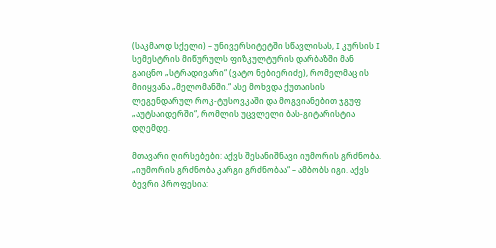(საკმაოდ სქელი) – უნივერსიტეტში სწავლისას, I კურსის I სემესტრის მიწურულს ფიზკულტურის დარბაზში მან გაიცნო „სტრადივარი“ (ვატო ნებიერიძე), რომელმაც ის მიიყვანა „მელომანში.“ ასე მოხვდა ქუთაისის ლეგენდარულ როკ-ტუსოვკაში და მოგვიანებით ჯგუფ „აუტსაიდერში“, რომლის უცვლელი ბას-გიტარისტია დღემდე.

მთავარი ღირსებები: აქვს შესანიშნავი იუმორის გრძნობა. „იუმორის გრძნობა კარგი გრძნობაა“ – ამბობს იგი. აქვს ბევრი პროფესია: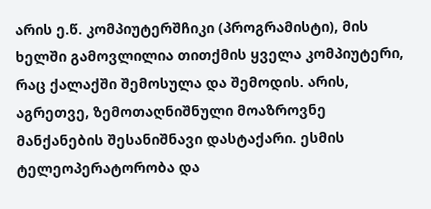არის ე.წ. კომპიუტერშჩიკი (პროგრამისტი), მის ხელში გამოვლილია თითქმის ყველა კომპიუტერი, რაც ქალაქში შემოსულა და შემოდის. არის, აგრეთვე, ზემოთაღნიშნული მოაზროვნე მანქანების შესანიშნავი დასტაქარი. ესმის ტელეოპერატორობა და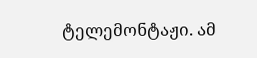ტელემონტაჟი. ამ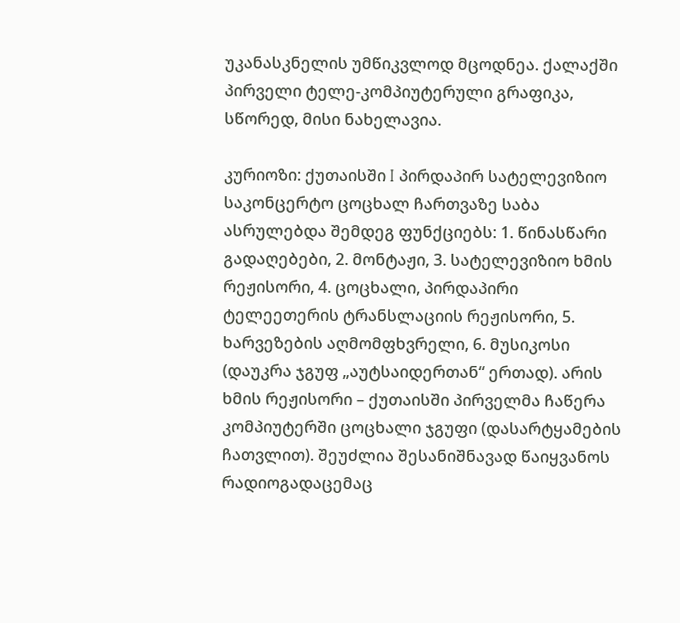უკანასკნელის უმწიკვლოდ მცოდნეა. ქალაქში პირველი ტელე-კომპიუტერული გრაფიკა, სწორედ, მისი ნახელავია.

კურიოზი: ქუთაისში I პირდაპირ სატელევიზიო საკონცერტო ცოცხალ ჩართვაზე საბა ასრულებდა შემდეგ ფუნქციებს: 1. წინასწარი გადაღებები, 2. მონტაჟი, 3. სატელევიზიო ხმის რეჟისორი, 4. ცოცხალი, პირდაპირი ტელეეთერის ტრანსლაციის რეჟისორი, 5. ხარვეზების აღმომფხვრელი, 6. მუსიკოსი (დაუკრა ჯგუფ „აუტსაიდერთან“ ერთად). არის ხმის რეჟისორი – ქუთაისში პირველმა ჩაწერა კომპიუტერში ცოცხალი ჯგუფი (დასარტყამების ჩათვლით). შეუძლია შესანიშნავად წაიყვანოს რადიოგადაცემაც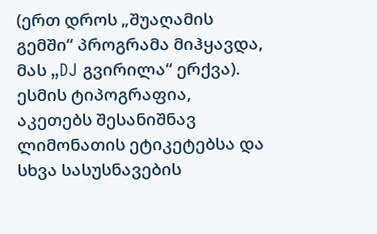(ერთ დროს „შუაღამის გემში“ პროგრამა მიჰყავდა, მას „DJ გვირილა“ ერქვა). ესმის ტიპოგრაფია, აკეთებს შესანიშნავ ლიმონათის ეტიკეტებსა და სხვა სასუსნავების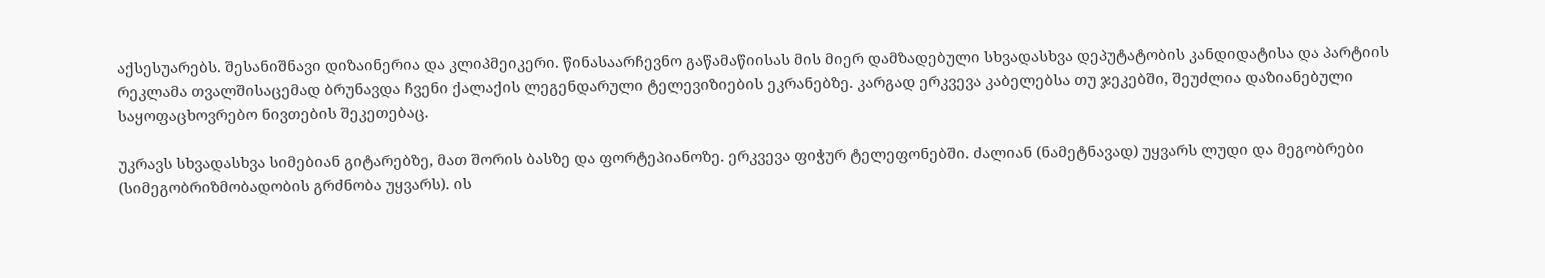აქსესუარებს. შესანიშნავი დიზაინერია და კლიპმეიკერი. წინასაარჩევნო გაწამაწიისას მის მიერ დამზადებული სხვადასხვა დეპუტატობის კანდიდატისა და პარტიის რეკლამა თვალშისაცემად ბრუნავდა ჩვენი ქალაქის ლეგენდარული ტელევიზიების ეკრანებზე. კარგად ერკვევა კაბელებსა თუ ჯეკებში, შეუძლია დაზიანებული საყოფაცხოვრებო ნივთების შეკეთებაც.

უკრავს სხვადასხვა სიმებიან გიტარებზე, მათ შორის ბასზე და ფორტეპიანოზე. ერკვევა ფიჭურ ტელეფონებში. ძალიან (ნამეტნავად) უყვარს ლუდი და მეგობრები  (სიმეგობრიზმობადობის გრძნობა უყვარს). ის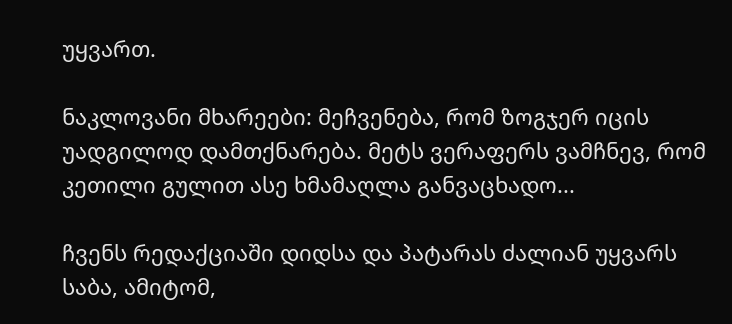უყვართ.

ნაკლოვანი მხარეები: მეჩვენება, რომ ზოგჯერ იცის უადგილოდ დამთქნარება. მეტს ვერაფერს ვამჩნევ, რომ კეთილი გულით ასე ხმამაღლა განვაცხადო...

ჩვენს რედაქციაში დიდსა და პატარას ძალიან უყვარს საბა, ამიტომ,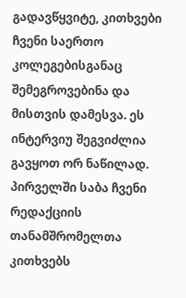გადავწყვიტე, კითხვები ჩვენი საერთო კოლეგებისგანაც შემეგროვებინა და მისთვის დამესვა. ეს ინტერვიუ შეგვიძლია გავყოთ ორ ნაწილად. პირველში საბა ჩვენი რედაქციის თანამშრომელთა კითხვებს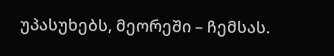უპასუხებს, მეორეში – ჩემსას.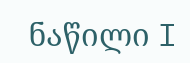ნაწილი I